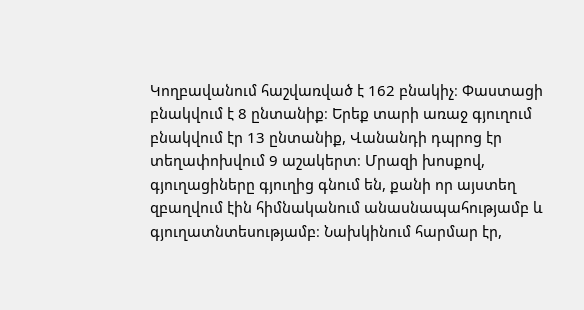Կողբավանում հաշվառված է 162 բնակիչ։ Փաստացի բնակվում է 8 ընտանիք։ Երեք տարի առաջ գյուղում բնակվում էր 13 ընտանիք, Վանանդի դպրոց էր տեղափոխվում 9 աշակերտ։ Մրազի խոսքով, գյուղացիները գյուղից գնում են, քանի որ այստեղ զբաղվում էին հիմնականում անասնապահությամբ և գյուղատնտեսությամբ։ Նախկինում հարմար էր,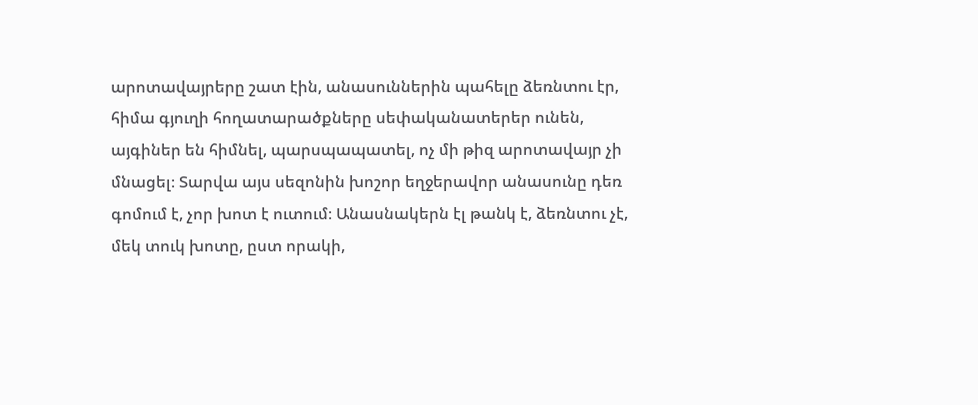արոտավայրերը շատ էին, անասուններին պահելը ձեռնտու էր, հիմա գյուղի հողատարածքները սեփականատերեր ունեն, այգիներ են հիմնել, պարսպապատել, ոչ մի թիզ արոտավայր չի մնացել։ Տարվա այս սեզոնին խոշոր եղջերավոր անասունը դեռ գոմում է, չոր խոտ է ուտում։ Անասնակերն էլ թանկ է, ձեռնտու չէ, մեկ տուկ խոտը, ըստ որակի,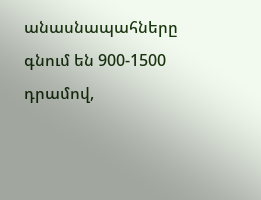անասնապահները գնում են 900-1500 դրամով,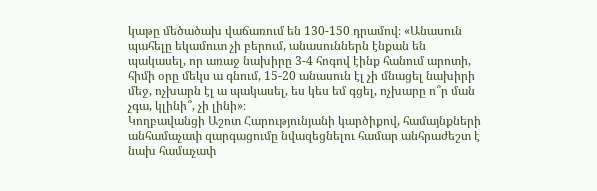կաթը մեծածախ վաճառում են 130-150 դրամով։ «Անասուն պահելը եկամուտ չի բերում, անասուններն էնքան են պակասել, որ առաջ նախիրը 3-4 հոգով էինք հանում արոտի, հիմի օրը մեկս ա գնում, 15-20 անասուն էլ չի մնացել նախիրի մեջ, ոչխարն էլ ա պակասել, ես կես եմ գցել, ոչխարը ո՞ր ման չգա, կլինի՞, չի լինի»։
Կողբավանցի Աշոտ Հարությունյանի կարծիքով, համայնքների անհամաչափ զարգացումը նվազեցնելու համար անհրաժեշտ է նախ համաչափ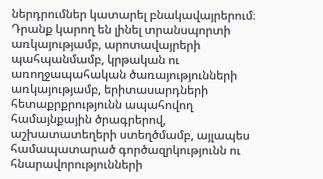ներդրումներ կատարել բնակավայրերում։ Դրանք կարող են լինել տրանսպորտի առկայությամբ, արոտավայրերի պահպանմամբ, կրթական ու առողջապահական ծառայությունների առկայությամբ, երիտասարդների հետաքրքրությունն ապահովող համայնքային ծրագրերով, աշխատատեղերի ստեղծմամբ, այլապես համապատարած գործազրկությունն ու հնարավորությունների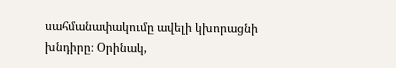սահմանափակումը ավելի կխորացնի խնդիրը։ Օրինակ,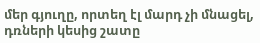մեր գյուղը, որտեղ էլ մարդ չի մնացել, դռների կեսից շատը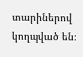տարիներով կողպված են։